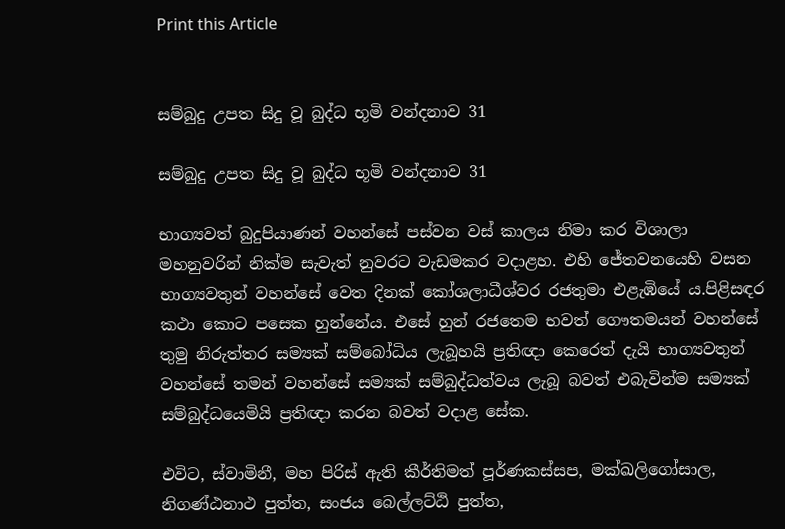Print this Article


සම්බුදු උපත සිදු වූ බුද්ධ භූමි වන්දනාව 31

සම්බුදු උපත සිදු වූ බුද්ධ භූමි වන්දනාව 31

භාග්‍යවත් බුදුපියාණන් වහන්සේ පස්වන වස් කාලය නිමා කර විශාලා මහනුවරින් නික්ම සැවැත් නුවරට වැඩමකර වදාළහ. එහි ජේතවනයෙහි වසන භාග්‍යවතුන් වහන්සේ වෙත දිනක් කෝශලාධීශ්වර රජතුමා එළැඹියේ ය.පිළිසඳර කථා කොට පසෙක හුන්නේය. එසේ හුන් රජතෙම භවත් ගෞතමයන් වහන්සේ තුමු නිරුත්තර සම්‍යක් සම්බෝධිය ලැබූහයි ප්‍රතිඥා කෙරෙත් දැයි භාග්‍යවතුන් වහන්සේ තමන් වහන්සේ සම්‍යක් සම්බුද්ධත්වය ලැබූ බවත් එබැවින්ම සම්‍යක් සම්බුද්ධයෙමියි ප්‍රතිඥා කරන බවත් වදාළ සේක.

එවිට, ස්වාමිනී, මහ පිරිස් ඇති කීර්තිමත් පූර්ණකස්සප, මක්ඛලිගෝසාල, නිගණ්ඨනාථ පුත්ත, සංජය බෙල්ලට්ඨි පුත්ත,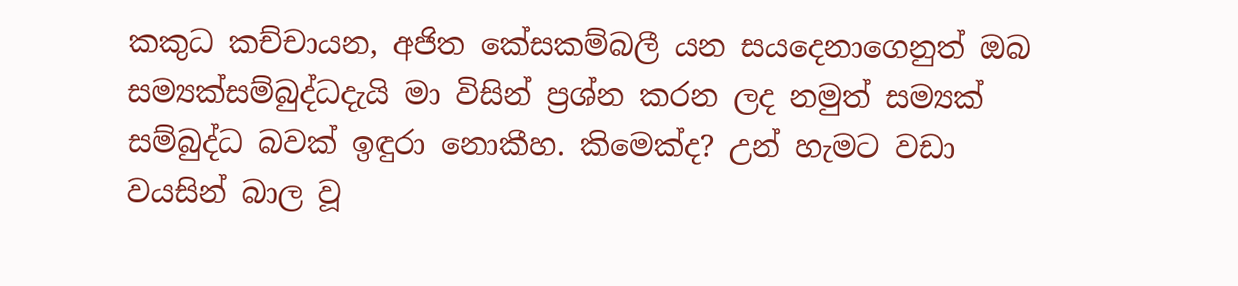කකුධ කච්චායන, අජිත කේසකම්බලී යන සයදෙනාගෙනුත් ඔබ සම්‍යක්සම්බුද්ධදැයි මා විසින් ප්‍රශ්න කරන ලද නමුත් සම්‍යක් සම්බුද්ධ බවක් ඉඳුරා නොකීහ. කිමෙක්ද? උන් හැමට වඩා වයසින් බාල වූ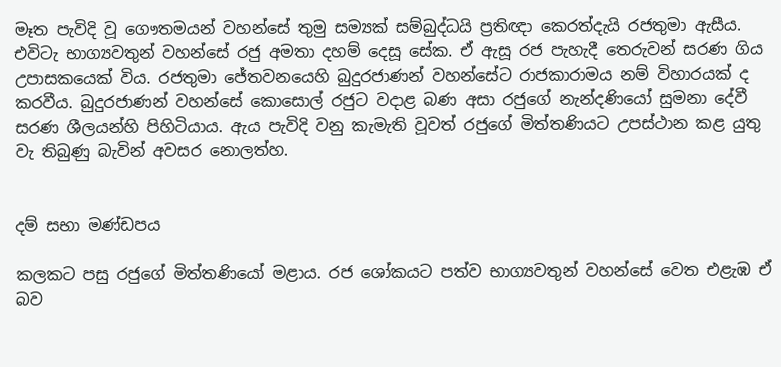මෑත පැවිදි වූ ගෞතමයන් වහන්සේ තුමු සම්‍යක් සම්බුද්ධයි ප්‍රතිඥා කෙරත්දැයි රජතුමා ඇසීය. එවිටැ භාග්‍යවතුන් වහන්සේ රජු අමතා දහම් දෙසූ සේක. ඒ ඇසූ රජ පැහැදී තෙරුවන් සරණ ගිය උපාසකයෙක් විය. රජතුමා ජේතවනයෙහි බුදුරජාණන් වහන්සේට රාජකාරාමය නම් විහාරයක් ද කරවීය. බුදුරජාණන් වහන්සේ කොසොල් රජුට වදාළ බණ අසා රජුගේ නැන්දණියෝ සුමනා දේවී සරණ ශීලයන්හි පිහිටියාය. ඇය පැවිදි වනු කැමැති වූවත් රජුගේ මිත්තණියට උපස්ථාන කළ යුතු වැ තිබුණු බැවින් අවසර නොලත්හ.


දම් සභා මණ්ඩපය

කලකට පසු රජුගේ මිත්තණියෝ මළාය. රජ ශෝකයට පත්ව භාග්‍යවතුන් වහන්සේ වෙත එළැඹ ඒ බව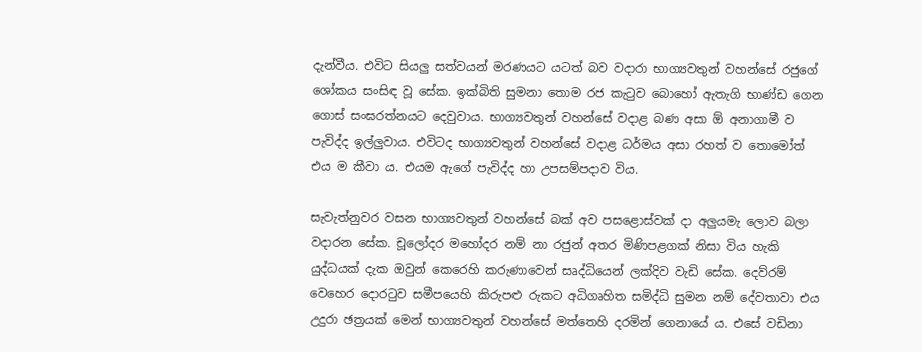දැන්වීය. එවිට සියලු සත්වයන් මරණයට යටත් බව වදාරා භාග්‍යවතුන් වහන්සේ රජුගේ ශෝකය සංසිඳ වූ සේක. ඉක්බිති සුමනා තොම රජ කැටුව බොහෝ ඇතැගි භාණ්ඩ ගෙන ගොස් සංඝරත්නයට දෙවුවාය. භාග්‍යවතුන් වහන්සේ වදාළ බණ අසා ඕ අනාගාමී ව පැවිද්ද ඉල්ලුවාය. එවිටද භාග්‍යවතුන් වහන්සේ වදාළ ධර්මය අසා රහත් ව තොමෝත් එය ම කීවා ය. එයම ඇගේ පැවිද්ද හා උපසම්පදාව විය.

සැවැත්නුවර වසන භාග්‍යවතුන් වහන්සේ බක් අව පසළොස්වක් දා අලුයමැ ලොව බලා වදාරන සේක. චූලෝදර මහෝදර නම් නා රජුන් අතර මිණිපළගක් නිසා විය හැකි යුද්ධයක් දැක ඔවුන් කෙරෙහි කරුණාවෙන් සෘද්ධියෙන් ලක්දිව වැඩි සේක. දෙව්රම් වෙහෙර දොරටුව සමීපයෙහි කිරුපළු රුකට අධිගෘහිත සමිද්ධි සුමන නම් දේවතාවා එය උදුරා ඡත්‍රයක් මෙන් භාග්‍යවතුන් වහන්සේ මත්තෙහි දරමින් ගෙනායේ ය. එසේ වඩිනා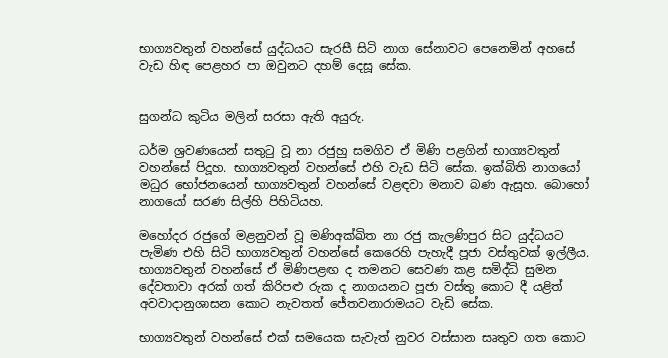භාග්‍යවතුන් වහන්සේ යුද්ධයට සැරසී සිටි නාග සේනාවට පෙනෙමින් අහසේ වැඩ හිඳ පෙළහර පා ඔවුනට දහම් දෙසූ සේක.


සුගන්ධ කුටිය මලින් සරසා ඇති අයුරු.

ධර්ම ශ්‍රවණයෙන් සතුටු වූ නා රජුහු සමගිව ඒ මිණි පළගින් භාග්‍යවතුන් වහන්සේ පිදූහ. භාග්‍යවතුන් වහන්සේ එහි වැඩ සිටි සේක. ඉක්බිති නාගයෝ මධුර භෝජනයෙන් භාග්‍යවතුන් වහන්සේ වළඳවා මනාව බණ ඇසූහ. බොහෝ නාගයෝ සරණ සිල්හි පිහිටියහ.

මහෝදර රජුගේ මළනුවන් වූ මණිඅක්ඛිත නා රජු කැලණිපුර සිට යුද්ධයට පැමිණ එහි සිටි භාග්‍යවතුන් වහන්සේ කෙරෙහි පැහැදී පූජා වස්තුවක් ඉල්ලීය. භාග්‍යවතුන් වහන්සේ ඒ මිණිපළඟ ද තමනට සෙවණ කළ සමිද්ධි සුමන දේවතාවා අරක් ගත් කිරිපළු රුක ද නාගයනට පූජා වස්තු කොට දී යළිත් අවවාදානුශාසන කොට නැවතත් ජේතවනාරාමයට වැඩි සේක.

භාග්‍යවතුන් වහන්සේ එක් සමයෙක සැවැත් නුවර වස්සාන සෘතුව ගත කොට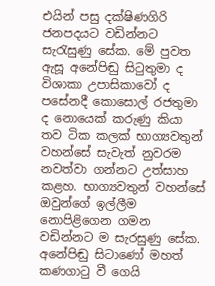එයින් පසු දක්ෂිණගිරි ජනපදයට වඩින්නට සැරැසුණු සේක. මේ පුවත ඇසූ අනේපිඬු සිටුතුමා ද විශාකා උපාසිකාවෝ ද පසේනදී කොසොල් රජතුමා ද නොයෙක් කරුණු කියා තව ටික කලක් භාග්‍යවතුන් වහන්සේ සැවැත් නුවරම නවත්වා ගන්නට උත්සාහ කළහ. භාග්‍යවතුන් වහන්සේ ඔවුන්ගේ ඉල්ලීම නොපිළිගෙන ගමන වඩින්නට ම සැරසුණු සේක. අනේපිඬු සිටාණෝ මහත් කණගාටු වී ගෙයි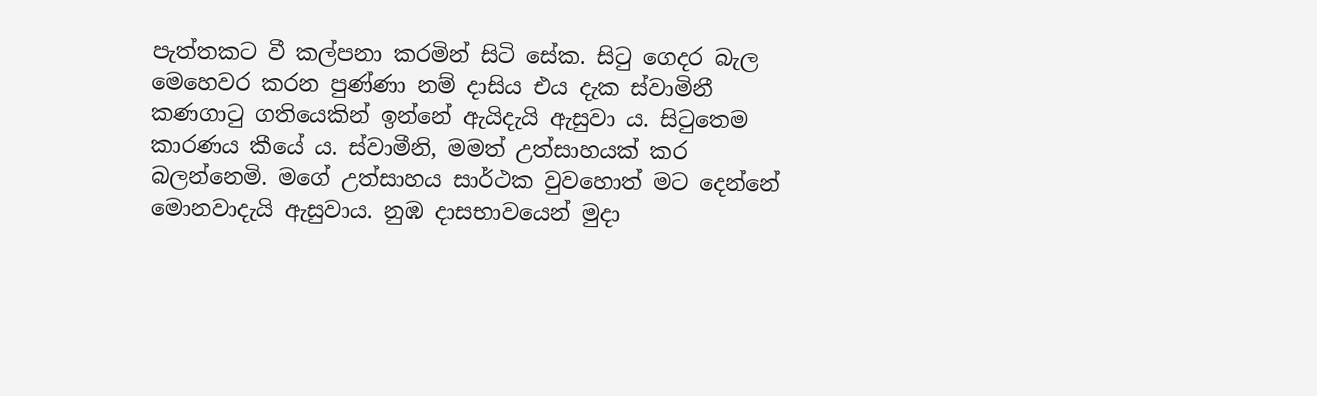පැත්තකට වී කල්පනා කරමින් සිටි සේක. සිටු ගෙදර බැල මෙහෙවර කරන පුණ්ණා නම් දාසිය එය දැක ස්වාමිනී කණගාටු ගතියෙකින් ඉන්නේ ඇයිදැයි ඇසුවා ය. සිටුතෙම කාරණය කීයේ ය. ස්වාමීනි, මමත් උත්සාහයක් කර බලන්නෙමි. මගේ උත්සාහය සාර්ථක වුවහොත් මට දෙන්නේ මොනවාදැයි ඇසුවාය. නුඹ දාසභාවයෙන් මුදා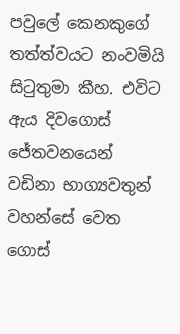පවුලේ කෙනකුගේ තත්ත්වයට නංවමියි සිටුතුමා කීහ. එවිට ඇය දිවගොස් ජේතවනයෙන් වඩිනා භාග්‍යවතුන් වහන්සේ වෙත ගොස්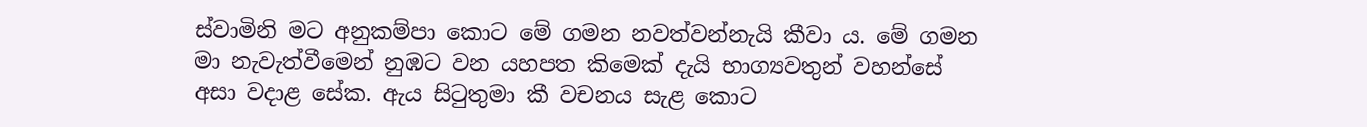ස්වාමිනි මට අනුකම්පා කොට මේ ගමන නවත්වන්නැයි කීවා ය. මේ ගමන මා නැවැත්වීමෙන් නුඹට වන යහපත කිමෙක් දැයි භාග්‍යවතුන් වහන්සේ අසා වදාළ සේක. ඇය සිටුතුමා කී වචනය සැළ කොට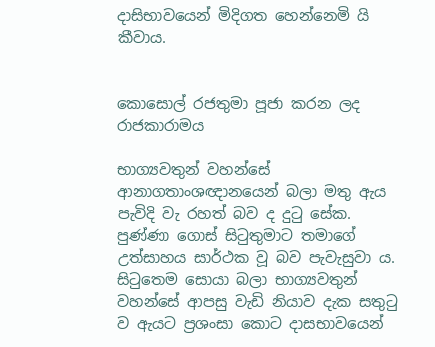දාසිභාවයෙන් මිදිගත හෙන්නෙමි යි කීවාය.


කොසොල් රජතුමා පූජා කරන ලද රාජකාරාමය

භාග්‍යවතුන් වහන්සේ ආනාගතාංශඥානයෙන් බලා මතු ඇය පැවිදි වැ රහත් බව ද දුටු සේක. පුණ්ණා ගොස් සිටුතුමාට තමාගේ උත්සාහය සාර්ථක වූ බව පැවැසුවා ය. සිටුතෙම සොයා බලා භාග්‍යවතුන් වහන්සේ ආපසු වැඩි නියාව දැක සතුටු ව ඇයට ප්‍රශංසා කොට දාසභාවයෙන්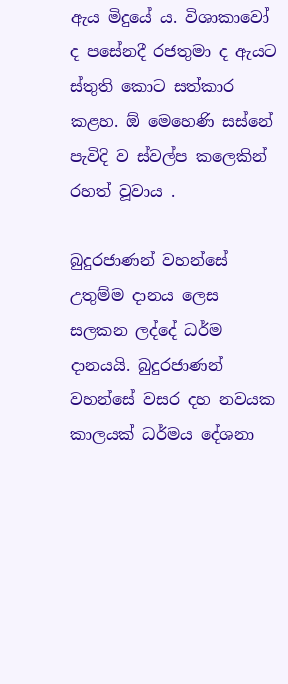ඇය මිදුයේ ය. විශාකාවෝ ද පසේනදී රජතුමා ද ඇයට ස්තුති කොට සත්කාර කළහ. ඕ මෙහෙණි සස්නේ පැවිදි ව ස්වල්ප කලෙකින් රහත් වූවාය .

බුදුරජාණන් වහන්සේ උතුම්ම දානය ලෙස සලකන ලද්දේ ධර්ම දානයයි. බුදුරජාණන් වහන්සේ වසර දහ නවයක කාලයක් ධර්මය දේශනා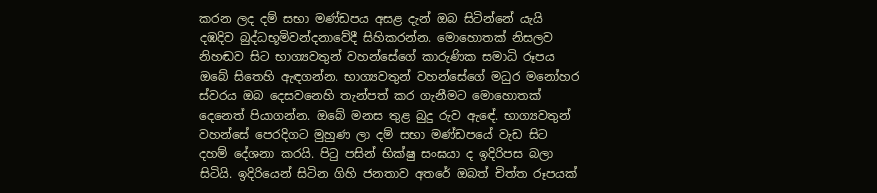කරන ලද දම් සභා මණ්ඩපය අසළ දැන් ඔබ සිටින්නේ යැයි දඹදිව බුද්ධභූමිවන්දනාවේදී සිහිකරන්න. මොහොතක් නිසලව නිහඬව සිට භාග්‍යවතුන් වහන්සේගේ කාරුණික සමාධි රූපය ඔබේ සිතෙහි ඇඳගන්න. භාග්‍යවතුන් වහන්සේගේ මධුර මනෝහර ස්වරය ඔබ දෙසවනෙහි තැන්පත් කර ගැනීමට මොහොතක් දෙනෙත් පියාගන්න. ඔබේ මනස තුළ බුදු රුව ඇඳේ. භාග්‍යවතුන් වහන්සේ පෙරදිගට මුහුණ ලා දම් සභා මණ්ඩපයේ වැඩ සිට දහම් දේශනා කරයි. පිටු පසින් භික්ෂු සංඝයා ද ඉදිරිපස බලා සිටියි. ඉදිරියෙන් සිටින ගිහි ජනතාව අතරේ ඔබත් චිත්ත රූපයක්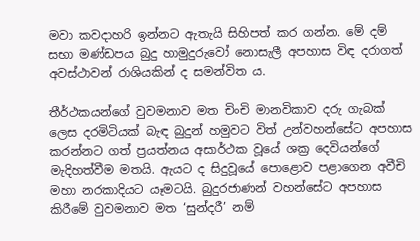මවා කවදාහරි ඉන්නට ඇතැයි සිහිපත් කර ගන්න. මේ දම් සභා මණ්ඩපය බුදු හාමුදුරුවෝ නොසැලී අපහාස විඳ දරාගත් අවස්ථාවන් රාශියකින් ද සමන්විත ය.

තීර්ථකයන්ගේ වුවමනාව මත චිංචි මානවිකාව දරු ගැබක් ලෙස දරමිටියක් බැඳ බුදුන් හමුවට විත් උන්වහන්සේට අපහාස කරන්නට ගත් ප්‍රයත්නය අසාර්ථක වූයේ ශක්‍ර දෙවියන්ගේ මැදිහත්වීම මතයි. ඇයට ද සිදුවූයේ පොළොව පළාගෙන අවීචි මහා නරකාදියට යෑමටයි. බුදුරජාණන් වහන්සේට අපහාස කිරීමේ වුවමනාව මත ‘සුන්දරී’ නම්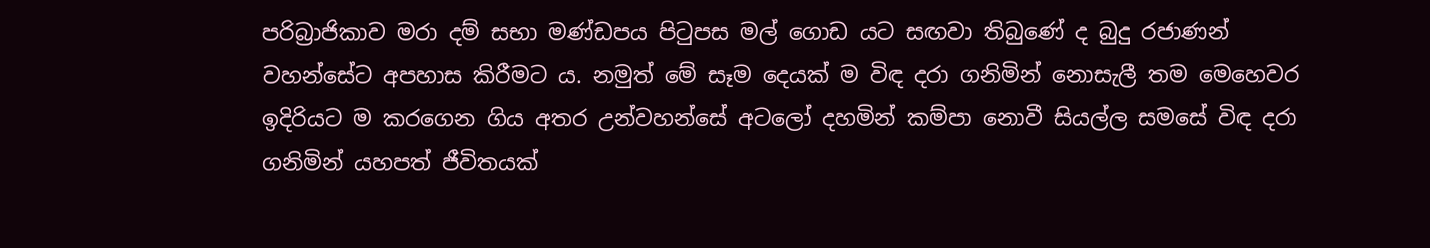පරිබ්‍රාජිකාව මරා දම් සභා මණ්ඩපය පිටුපස මල් ගොඩ යට සඟවා තිබුණේ ද බුදු රජාණන් වහන්සේට අපහාස කිරීමට ය. නමුත් මේ සෑම දෙයක් ම විඳ දරා ගනිමින් නොසැලී තම මෙහෙවර ඉදිරියට ම කරගෙන ගිය අතර උන්වහන්සේ අටලෝ දහමින් කම්පා නොවී සියල්ල සමසේ විඳ දරා ගනිමින් යහපත් ජීවිතයක්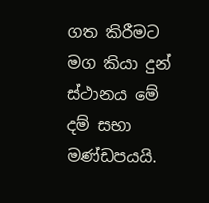ගත කිරීමට මග කියා දුන් ස්ථානය මේ දම් සභා මණ්ඩපයයි.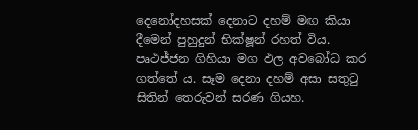දෙනෝදහසක් දෙනාට දහම් මඟ කියා දීමෙන් පුහුදුන් භික්ෂූන් රහත් විය. පෘථජ්ජන ගිහියා මග ඵල අවබෝධ කර ගත්තේ ය. සෑම දෙනා දහම් අසා සතුටු සිතින් තෙරුවන් සරණ ගියහ.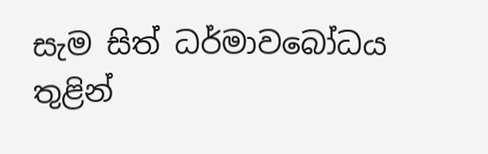සැම සිත් ධර්මාවබෝධය තුළින්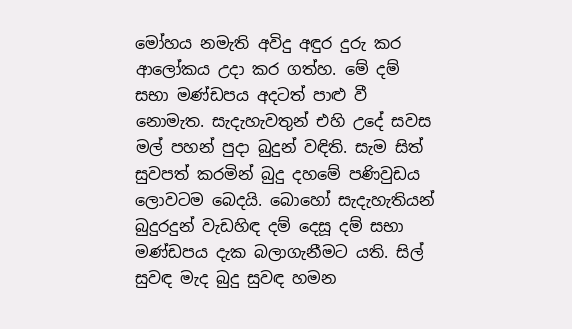මෝහය නමැති අවිදු අඳුර දුරු කර ආලෝකය උදා කර ගත්හ. මේ දම් සභා මණ්ඩපය අදටත් පාළු වී නොමැත. සැදැහැවතුන් එහි උදේ සවස මල් පහන් පුදා බුදුන් වඳිති. සැම සිත් සුවපත් කරමින් බුදු දහමේ පණිවුඩය ලොවටම බෙදයි. බොහෝ සැදැහැතියන් බුදුරදුන් වැඩහිඳ දම් දෙසූ දම් සභා මණ්ඩපය දැක බලාගැනීමට යති. සිල් සුවඳ මැද බුදු සුවඳ හමන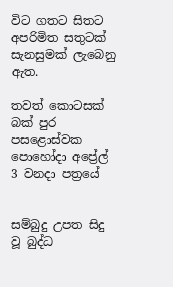විට ගතට සිතට අපරිමිත සතුටක් සැනසුමක් ලැබෙනු ඇත.

තවත් කොටසක් බක් පුර පසළොස්වක පොහෝදා අප්‍රේල් 3 වනදා පත්‍රයේ


සම්බුදු උපත සිදු වූ බුද්ධ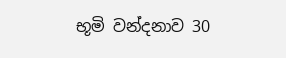භූමි වන්දනාව 30